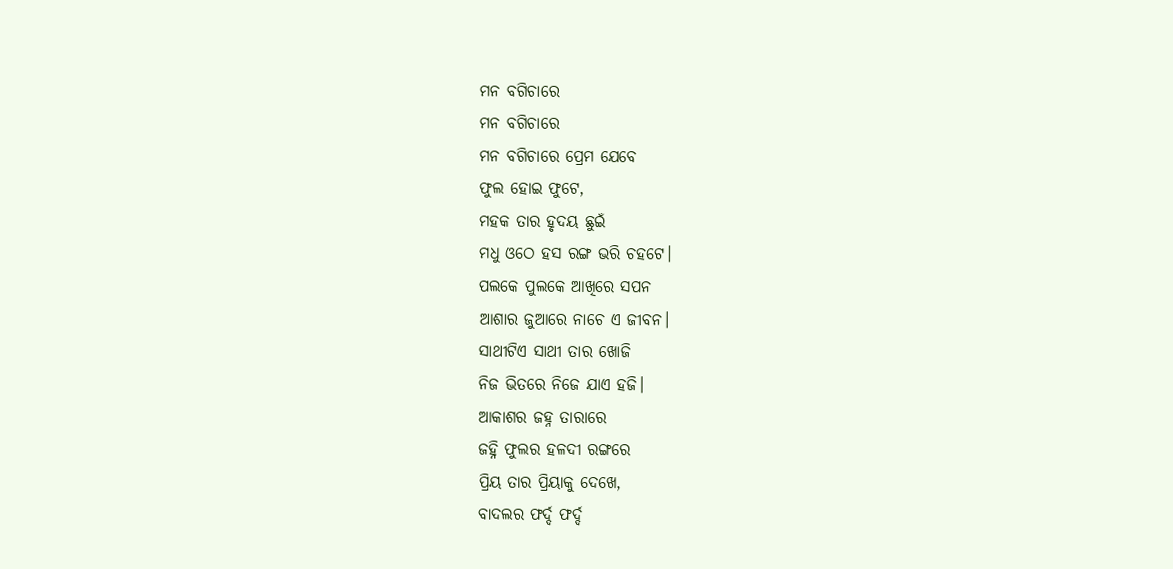ମନ ବଗିଚାରେ
ମନ ବଗିଚାରେ
ମନ ବଗିଚାରେ ପ୍ରେମ ଯେବେ
ଫୁଲ ହୋଇ ଫୁଟେ,
ମହକ ତାର ହୃଦୟ ଛୁଇଁ
ମଧୁ ଓଠେ ହସ ରଙ୍ଗ ଭରି ଚହଟେ।
ପଲକେ ପୁଲକେ ଆଖିରେ ସପନ
ଆଶାର ଜୁଆରେ ନାଚେ ଏ ଜୀବନ।
ସାଥୀଟିଏ ସାଥୀ ତାର ଖୋଜି
ନିଜ ଭିତରେ ନିଜେ ଯାଏ ହଜି।
ଆକାଶର ଜହ୍ନ ତାରାରେ
ଜହ୍ନି ଫୁଲର ହଳଦୀ ରଙ୍ଗରେ
ପ୍ରିୟ ତାର ପ୍ରିୟାକୁ ଦେଖେ,
ବାଦଲର ଫର୍ଦ୍ଦ ଫର୍ଦ୍ଦ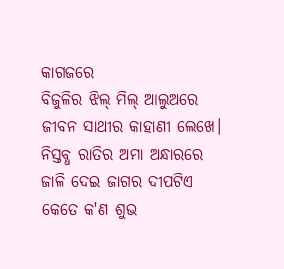କାଗଜରେ
ବିଜୁଳିର ଝିଲ୍ ମିଲ୍ ଆଲୁଅରେ
ଜୀବନ ସାଥୀର କାହାଣୀ ଲେଖେ।
ନିସ୍ତବ୍ଧ ରାତିର ଅମା ଅନ୍ଧାରରେ
ଜାଳି ଦେଇ ଜାଗର ଦୀପଟିଏ
କେତେ କ'ଣ ଶୁଭ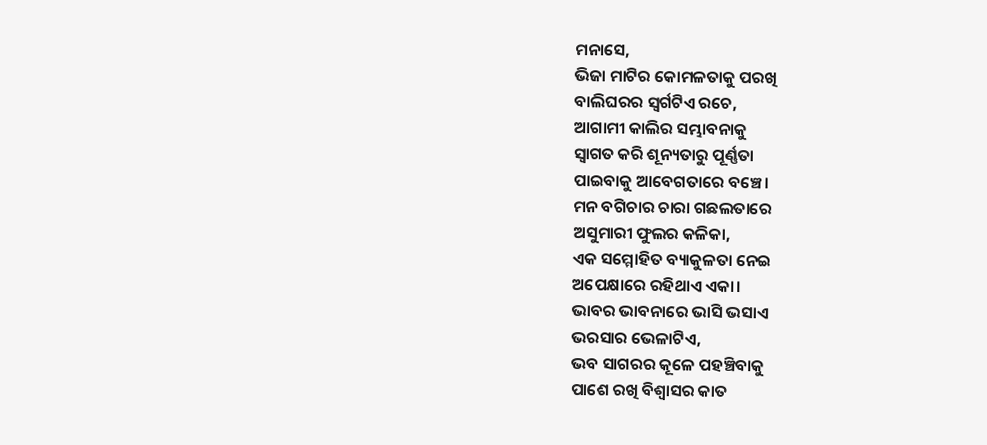ମନାସେ,
ଭିଜା ମାଟିର କୋମଳତାକୁ ପରଖି
ବାଲିଘରର ସ୍ଵର୍ଗଟିଏ ରଚେ,
ଆଗାମୀ କାଲିର ସମ୍ଭାବନାକୁ
ସ୍ଵାଗତ କରି ଶୂନ୍ୟତାରୁ ପୂର୍ଣ୍ଣତା
ପାଇବାକୁ ଆବେଗତାରେ ବଞ୍ଚେ।
ମନ ବଗିଚାର ଚାରା ଗଛଲତାରେ
ଅସୁମାରୀ ଫୁଲର କଳିକା,
ଏକ ସମ୍ମୋହିତ ବ୍ୟାକୁଳତା ନେଇ
ଅପେକ୍ଷାରେ ରହିଥାଏ ଏକା।
ଭାବର ଭାବନାରେ ଭାସି ଭସାଏ
ଭରସାର ଭେଳାଟିଏ,
ଭବ ସାଗରର କୂଳେ ପହଞ୍ଚିବାକୁ
ପାଶେ ରଖି ବିଶ୍ଵାସର କାତ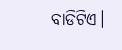ବାଡିଟିଏ।